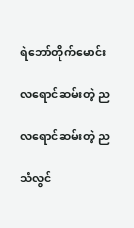ရဲဘော်တိုက်မောင်း

လရောင်ဆမ်းတဲ့ ည

လရောင်ဆမ်းတဲ့ ည

သံလွင်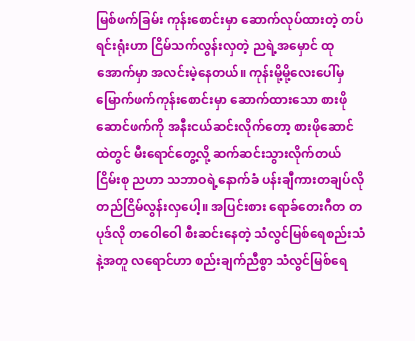မြစ်ဖက်ခြမ်း ကုန်းစောင်းမှာ ဆောက်လုပ်ထားတဲ့ တပ်ရင်းရုံးဟာ ငြိမ်သက်လွန်းလှတဲ့ ညရဲ့အမှောင် ထုအောက်မှာ အလင်းမဲ့နေတယ်။ ကုန်းမို့မို့လေးပေါ်မှ မြောက်ဖက်ကုန်းစောင်းမှာ ဆောက်ထားသော စားဖို ဆောင်ဖက်ကို အနီးငယ်ဆင်းလိုက်တော့ စားဖိုဆောင်ထဲတွင် မီးရောင်တွေ့လို့ ဆက်ဆင်းသွားလိုက်တယ် ငြိမ်းစု ညဟာ သဘာဝရဲ့နောက်ခံ ပန်းချီကားတချပ်လို တည်ငြိမ်လွန်းလှပေါ့။ အပြင်းစား ရောခ်တေးဂီတ တပုဒ်လို တဝေါဝေါ စီးဆင်းနေတဲ့ သံလွင်မြစ်ရေစည်းသံနဲ့အတူ လရောင်ဟာ စည်းချက်ညီစွာ သံလွင်မြစ်ရေ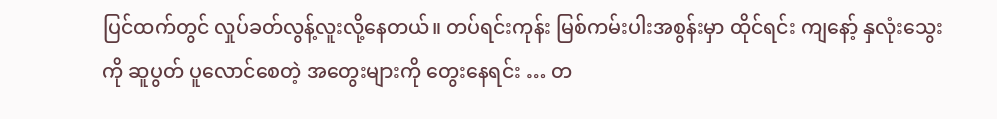ပြင်ထက်တွင် လှုပ်ခတ်လွန့်လူးလို့နေတယ်။ တပ်ရင်းကုန်း မြစ်ကမ်းပါးအစွန်းမှာ ထိုင်ရင်း ကျနော့် နှလုံးသွေးကို ဆူပွတ် ပူလောင်စေတဲ့ အတွေးများကို တွေးနေရင်း … တ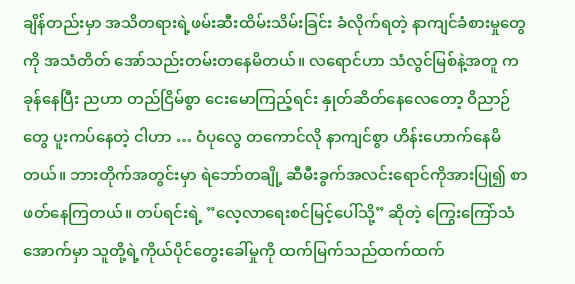ချိန်တည်းမှာ အသိတရားရဲ့ဖမ်းဆီးထိမ်းသိမ်းခြင်း ခံလိုက်ရတဲ့ နာကျင်ခံစားမှုတွေကို အသံတိတ် အော်သည်းတမ်းတနေမိတယ်။ လရောင်ဟာ သံလွင်မြစ်နဲ့အတူ ကခုန်နေပြီး ညဟာ တည်ငြိမ်စွာ ငေးမောကြည့်ရင်း နှုတ်ဆိတ်နေလေတော့ ဝိညာဉ်တွေ ပူးကပ်နေတဲ့ ငါဟာ … ဝံပုလွေ တကောင်လို နာကျင်စွာ ဟိန်းဟောက်နေမိတယ်။ ဘားတိုက်အတွင်းမှာ ရဲဘော်တချို့ ဆီမီးခွက်အလင်းရောင်ကိုအားပြု၍ စာဖတ်နေကြတယ်။ တပ်ရင်းရဲ့ ”လေ့လာရေးစင်မြင့်ပေါ်သို့” ဆိုတဲ့ ကြွေးကြော်သံအောက်မှာ သူတို့ရဲ့ကိုယ်ပိုင်တွေးခေါ်မှုကို ထက်မြက်သည်ထက်ထက်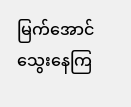မြက်အောင်သွေးနေကြ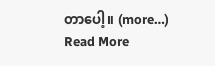တာပေါ့။ (more…)
Read More